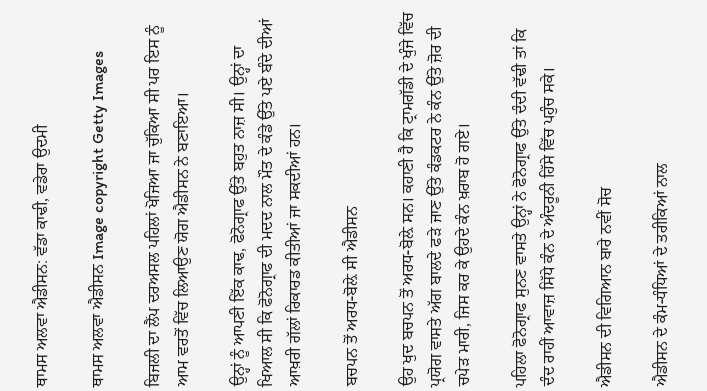ਥਾਮਸ ਅਲਵਾ ਐਡੀਸਨ: ਵੱਡਾ ਕਾਢੀ, ਵਡੇਰਾ ਉਦਮੀ

ਥਾਮਸ ਅਲਵਾ ਐਡੀਸਨ Image copyright Getty Images

ਬਿਜਲੀ ਦਾ ਲੈਂਪ ਦਰਅਸਲ ਪਹਿਲਾਂ ਖੋਜਿਆ ਜਾ ਚੁੱਕਿਆ ਸੀ ਪਰ ਇਸ ਨੂੰ ਆਮ ਵਰਤੋਂ ਵਿੱਚ ਲਿਆਉਣ ਯੋਗ ਐਡੀਸਨ ਨੇ ਬਣਾਇਆ।

ਉਨ੍ਹਾਂ ਨੂੰ ਆਪਣੀ ਇੱਕ ਕਾਢ, ਫੋਨੋਗ੍ਰਾਫ ਉੱਤੇ ਬਹੁਤ ਨਾਜ਼ ਸੀ। ਉਨ੍ਹਾਂ ਦਾ ਖਿਆਲ ਸੀ ਕਿ ਫੋਨੋਗ੍ਰਾਫ ਦੀ ਮਦਦ ਨਾਲ ਮੌਤ ਦੇ ਕੰਡੇ ਉੱਤੇ ਪਏ ਬੰਦੇ ਦੀਆਂ ਆਖ਼ਰੀ ਗੱਲਾਂ ਰਿਕਾਰਡ ਕੀਤੀਆਂ ਜਾ ਸਕਦੀਆਂ ਹਨ।

ਬਚਪਨ ਤੋਂ ਅਰਧ-ਬੋਲ਼ੇ ਸੀ ਐਡੀਸਨ

ਉਹ ਖੁਦ ਬਚਪਨ ਤੋਂ ਅਰਧ-ਬੋਲ਼ੇ ਸਨ। ਕਹਾਣੀ ਹੈ ਕਿ ਟ੍ਰਾਮਗੱਡੀ ਦੇ ਖੁੰਜੇ ਵਿੱਚ ਪ੍ਰਯੋਗ ਵਾਸਤੇ ਅੱਗ ਬਾਲਦੇ ਫੜੇ ਜਾਣ ਉੱਤੇ ਕੰਡਕਟਰ ਨੇ ਕੰਨ ਉੱਤੇ ਜ਼ੋਰ ਦੀ ਚਪੇੜ ਮਾਰੀ, ਜਿਸ ਕਰ ਕੇ ਉਹਦੇ ਕੰਨ ਖ਼ਰਾਬ ਹੋ ਗਏ।

ਪਹਿਲਾ ਫੋਨੋਗ੍ਰਾਫ ਸੁਨਣ ਵਾਸਤੇ ਉਨ੍ਹਾਂ ਨੇ ਫੋਨੋਗ੍ਰਾਫ ਉੱਤੇ ਦੰਦੀ ਵੱਢੀ ਤਾਂ ਕਿ ਦੰਦ ਰਾਹੀਂ ਆਵਾਜ਼ ਸਿੱਧੇ ਕੰਨ ਦੇ ਅੰਦਰੂਨੀ ਹਿੱਸੇ ਵਿੱਚ ਪਹੁੰਚ ਸਕੇ।

ਐਡੀਸਨ ਦੀ ਵਿਗਿਆਨ ਬਾਰੇ ਨਵੀਂ ਸੋਚ

ਐਡੀਸਨ ਦੇ ਕੰਮ-ਧੰਧਿਆਂ ਦੇ ਤਰੀਕਿਆਂ ਨਾਲ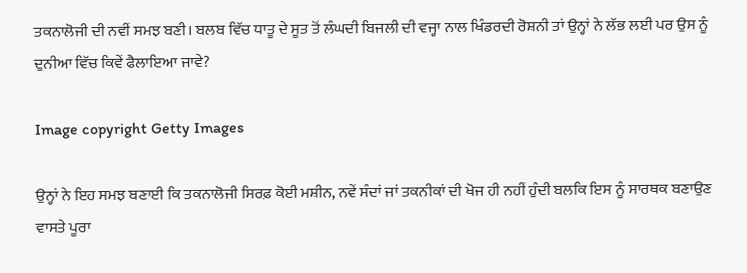ਤਕਨਾਲੋਜੀ ਦੀ ਨਵੀਂ ਸਮਝ ਬਣੀ। ਬਲਬ ਵਿੱਚ ਧਾਤੂ ਦੇ ਸੂਤ ਤੋਂ ਲੰਘਦੀ ਬਿਜਲੀ ਦੀ ਵਜ੍ਹਾ ਨਾਲ ਖਿੰਡਰਦੀ ਰੋਸ਼ਨੀ ਤਾਂ ਉਨ੍ਹਾਂ ਨੇ ਲੱਭ ਲਈ ਪਰ ਉਸ ਨੂੰ ਦੁਨੀਆ ਵਿੱਚ ਕਿਵੇਂ ਫੈਲਾਇਆ ਜਾਵੇ?

Image copyright Getty Images

ਉਨ੍ਹਾਂ ਨੇ ਇਹ ਸਮਝ ਬਣਾਈ ਕਿ ਤਕਨਾਲੋਜੀ ਸਿਰਫ਼ ਕੋਈ ਮਸ਼ੀਨ, ਨਵੇਂ ਸੰਦਾਂ ਜਾਂ ਤਕਨੀਕਾਂ ਦੀ ਖੋਜ ਹੀ ਨਹੀਂ ਹੁੰਦੀ ਬਲਕਿ ਇਸ ਨੂੰ ਸਾਰਥਕ ਬਣਾਉਣ ਵਾਸਤੇ ਪੂਰਾ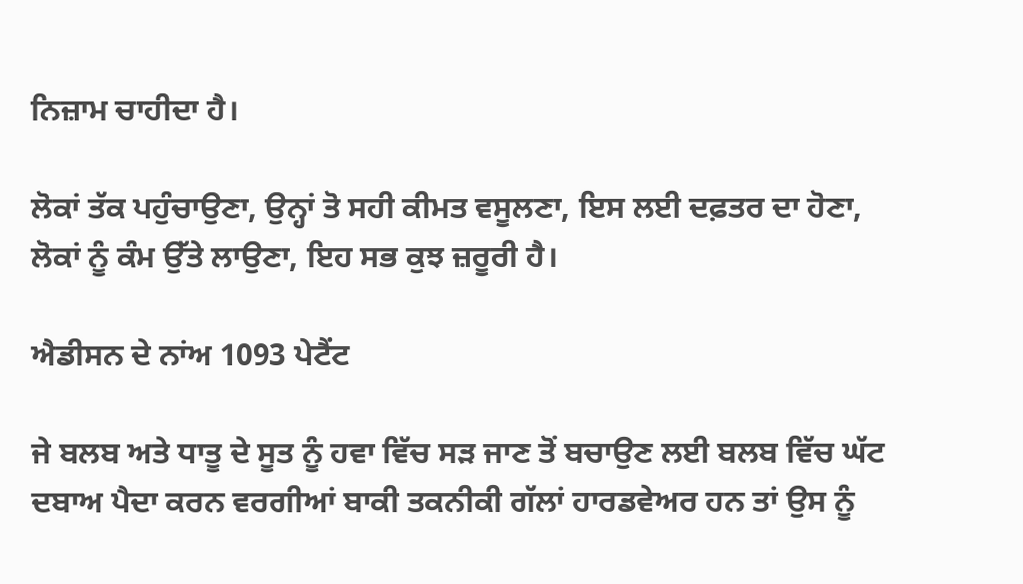ਨਿਜ਼ਾਮ ਚਾਹੀਦਾ ਹੈ।

ਲੋਕਾਂ ਤੱਕ ਪਹੁੰਚਾਉਣਾ, ਉਨ੍ਹਾਂ ਤੋ ਸਹੀ ਕੀਮਤ ਵਸੂਲਣਾ, ਇਸ ਲਈ ਦਫ਼ਤਰ ਦਾ ਹੋਣਾ, ਲੋਕਾਂ ਨੂੰ ਕੰਮ ਉੱਤੇ ਲਾਉਣਾ, ਇਹ ਸਭ ਕੁਝ ਜ਼ਰੂਰੀ ਹੈ।

ਐਡੀਸਨ ਦੇ ਨਾਂਅ 1093 ਪੇਟੈਂਟ

ਜੇ ਬਲਬ ਅਤੇ ਧਾਤੂ ਦੇ ਸੂਤ ਨੂੰ ਹਵਾ ਵਿੱਚ ਸੜ ਜਾਣ ਤੋਂ ਬਚਾਉਣ ਲਈ ਬਲਬ ਵਿੱਚ ਘੱਟ ਦਬਾਅ ਪੈਦਾ ਕਰਨ ਵਰਗੀਆਂ ਬਾਕੀ ਤਕਨੀਕੀ ਗੱਲਾਂ ਹਾਰਡਵੇਅਰ ਹਨ ਤਾਂ ਉਸ ਨੂੰ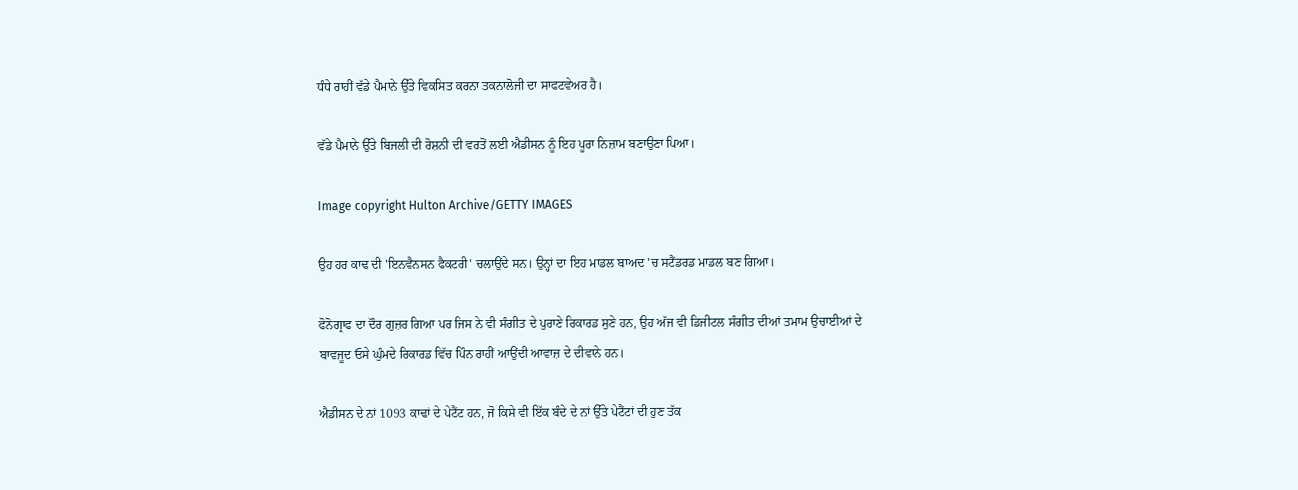ਧੰਧੇ ਰਾਹੀਂ ਵੱਡੇ ਪੈਮਾਨੇ ਉੱਤੇ ਵਿਕਸਿਤ ਕਰਨਾ ਤਕਨਾਲੋਜੀ ਦਾ ਸਾਫਟਵੇਅਰ ਹੈ।

ਵੱਡੇ ਪੈਮਾਨੇ ਉੱਤੇ ਬਿਜਲੀ ਦੀ ਰੋਸ਼ਨੀ ਦੀ ਵਰਤੋਂ ਲਈ ਐਡੀਸਨ ਨੂੰ ਇਹ ਪੂਰਾ ਨਿਜ਼ਾਮ ਬਣਾਉਣਾ ਪਿਆ।

Image copyright Hulton Archive/GETTY IMAGES

ਉਹ ਹਰ ਕਾਢ ਦੀ 'ਇਨਵੈਨਸਨ ਫੈਕਟਰੀ' ਚਲਾਉਂਦੇ ਸਨ। ਉਨ੍ਹਾਂ ਦਾ ਇਹ ਮਾਡਲ ਬਾਅਦ 'ਚ ਸਟੈਂਡਰਡ ਮਾਡਲ ਬਣ ਗਿਆ।

ਫੋਨੋਗ੍ਰਾਫ ਦਾ ਦੌਰ ਗੁਜ਼ਰ ਗਿਆ ਪਰ ਜਿਸ ਨੇ ਵੀ ਸੰਗੀਤ ਦੇ ਪੁਰਾਣੇ ਰਿਕਾਰਡ ਸੁਣੇ ਹਨ, ਉਹ ਅੱਜ ਵੀ ਡਿਜੀਟਲ ਸੰਗੀਤ ਦੀਆਂ ਤਮਾਮ ਉਚਾਈਆਂ ਦੇ ਬਾਵਜੂਦ ਓਸੇ ਘੁੰਮਦੇ ਰਿਕਾਰਡ ਵਿੱਚ ਪਿੰਨ ਰਾਹੀਂ ਆਉਂਦੀ ਆਵਾਜ਼ ਦੇ ਦੀਵਾਨੇ ਹਨ।

ਐਡੀਸਨ ਦੇ ਨਾਂ 1093 ਕਾਢਾਂ ਦੇ ਪੇਟੈਂਟ ਹਨ, ਜੋ ਕਿਸੇ ਵੀ ਇੱਕ ਬੰਦੇ ਦੇ ਨਾਂ ਉੱਤੇ ਪੇਟੈਂਟਾਂ ਦੀ ਹੁਣ ਤੱਕ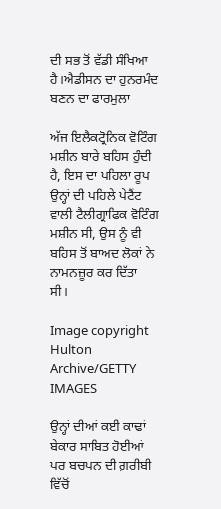ਦੀ ਸਭ ਤੋਂ ਵੱਡੀ ਸੰਖਿਆ ਹੈ।ਐਡੀਸਨ ਦਾ ਹੁਨਰਮੰਦ ਬਣਨ ਦਾ ਫਾਰਮੁਲਾ

ਅੱਜ ਇਲੈਕਟ੍ਰੋਨਿਕ ਵੋਟਿੰਗ ਮਸ਼ੀਨ ਬਾਰੇ ਬਹਿਸ ਹੁੰਦੀ ਹੈ, ਇਸ ਦਾ ਪਹਿਲਾ ਰੂਪ ਉਨ੍ਹਾਂ ਦੀ ਪਹਿਲੇ ਪੇਟੈਂਟ ਵਾਲੀ ਟੈਲੀਗ੍ਰਾਫਿਕ ਵੋਟਿੰਗ ਮਸ਼ੀਨ ਸੀ, ਉਸ ਨੂੰ ਵੀ ਬਹਿਸ ਤੋਂ ਬਾਅਦ ਲੋਕਾਂ ਨੇ ਨਾਮਨਜ਼ੂਰ ਕਰ ਦਿੱਤਾ ਸੀ।

Image copyright Hulton Archive/GETTY IMAGES

ਉਨ੍ਹਾਂ ਦੀਆਂ ਕਈ ਕਾਢਾਂ ਬੇਕਾਰ ਸਾਬਿਤ ਹੋਈਆਂ ਪਰ ਬਚਪਨ ਦੀ ਗ਼ਰੀਬੀ ਵਿੱਚੋਂ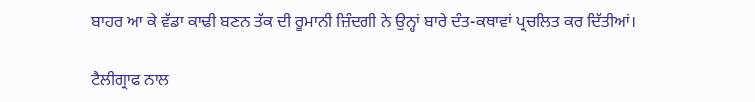ਬਾਹਰ ਆ ਕੇ ਵੱਡਾ ਕਾਢੀ ਬਣਨ ਤੱਕ ਦੀ ਰੂਮਾਨੀ ਜ਼ਿੰਦਗੀ ਨੇ ਉਨ੍ਹਾਂ ਬਾਰੇ ਦੰਤ-ਕਥਾਵਾਂ ਪ੍ਰਚਲਿਤ ਕਰ ਦਿੱਤੀਆਂ।

ਟੈਲੀਗ੍ਰਾਫ ਨਾਲ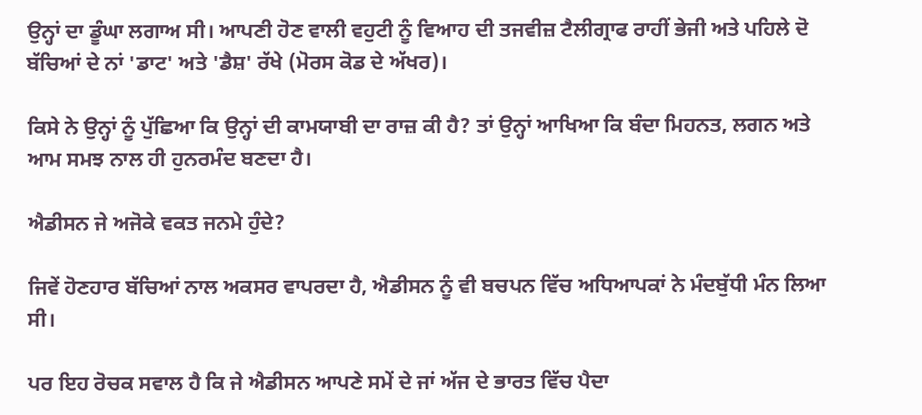ਉਨ੍ਹਾਂ ਦਾ ਡੂੰਘਾ ਲਗਾਅ ਸੀ। ਆਪਣੀ ਹੋਣ ਵਾਲੀ ਵਹੁਟੀ ਨੂੰ ਵਿਆਹ ਦੀ ਤਜਵੀਜ਼ ਟੈਲੀਗ੍ਰਾਫ ਰਾਹੀਂ ਭੇਜੀ ਅਤੇ ਪਹਿਲੇ ਦੋ ਬੱਚਿਆਂ ਦੇ ਨਾਂ 'ਡਾਟ' ਅਤੇ 'ਡੈਸ਼' ਰੱਖੇ (ਮੋਰਸ ਕੋਡ ਦੇ ਅੱਖਰ)।

ਕਿਸੇ ਨੇ ਉਨ੍ਹਾਂ ਨੂੰ ਪੁੱਛਿਆ ਕਿ ਉਨ੍ਹਾਂ ਦੀ ਕਾਮਯਾਬੀ ਦਾ ਰਾਜ਼ ਕੀ ਹੈ? ਤਾਂ ਉਨ੍ਹਾਂ ਆਖਿਆ ਕਿ ਬੰਦਾ ਮਿਹਨਤ, ਲਗਨ ਅਤੇ ਆਮ ਸਮਝ ਨਾਲ ਹੀ ਹੁਨਰਮੰਦ ਬਣਦਾ ਹੈ।

ਐਡੀਸਨ ਜੇ ਅਜੋਕੇ ਵਕਤ ਜਨਮੇ ਹੁੰਦੇ?

ਜਿਵੇਂ ਹੋਣਹਾਰ ਬੱਚਿਆਂ ਨਾਲ ਅਕਸਰ ਵਾਪਰਦਾ ਹੈ, ਐਡੀਸਨ ਨੂੰ ਵੀ ਬਚਪਨ ਵਿੱਚ ਅਧਿਆਪਕਾਂ ਨੇ ਮੰਦਬੁੱਧੀ ਮੰਨ ਲਿਆ ਸੀ।

ਪਰ ਇਹ ਰੋਚਕ ਸਵਾਲ ਹੈ ਕਿ ਜੇ ਐਡੀਸਨ ਆਪਣੇ ਸਮੇਂ ਦੇ ਜਾਂ ਅੱਜ ਦੇ ਭਾਰਤ ਵਿੱਚ ਪੈਦਾ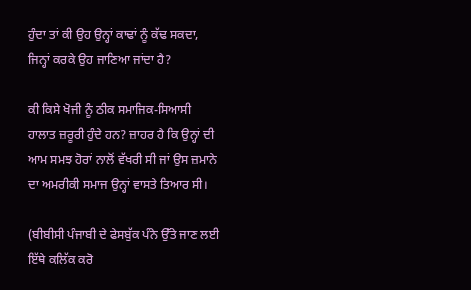ਹੁੰਦਾ ਤਾਂ ਕੀ ਉਹ ਉਨ੍ਹਾਂ ਕਾਢਾਂ ਨੂੰ ਕੱਢ ਸਕਦਾ, ਜਿਨ੍ਹਾਂ ਕਰਕੇ ਉਹ ਜਾਣਿਆ ਜਾਂਦਾ ਹੈ?

ਕੀ ਕਿਸੇ ਖੋਜੀ ਨੂੰ ਠੀਕ ਸਮਾਜਿਕ-ਸਿਆਸੀ ਹਾਲਾਤ ਜ਼ਰੂਰੀ ਹੁੰਦੇ ਹਨ? ਜ਼ਾਹਰ ਹੈ ਕਿ ਉਨ੍ਹਾਂ ਦੀ ਆਮ ਸਮਝ ਹੋਰਾਂ ਨਾਲੋਂ ਵੱਖਰੀ ਸੀ ਜਾਂ ਉਸ ਜ਼ਮਾਨੇ ਦਾ ਅਮਰੀਕੀ ਸਮਾਜ ਉਨ੍ਹਾਂ ਵਾਸਤੇ ਤਿਆਰ ਸੀ।

(ਬੀਬੀਸੀ ਪੰਜਾਬੀ ਦੇ ਫੇਸਬੁੱਕ ਪੰਨੇ ਉੱਤੇ ਜਾਣ ਲਈ ਇੱਥੇ ਕਲਿੱਕ ਕਰੋ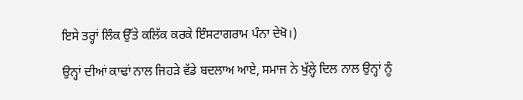ਇਸੇ ਤਰ੍ਹਾਂ ਲਿੰਕ ਉੱਤੇ ਕਲਿੱਕ ਕਰਕੇ ਇੰਸਟਾਗਰਾਮ ਪੰਨਾ ਦੇਖੋ।)

ਉਨ੍ਹਾਂ ਦੀਆਂ ਕਾਢਾਂ ਨਾਲ ਜਿਹੜੇ ਵੱਡੇ ਬਦਲਾਅ ਆਏ, ਸਮਾਜ ਨੇ ਖੁੱਲ੍ਹੇ ਦਿਲ ਨਾਲ ਉਨ੍ਹਾਂ ਨੂੰ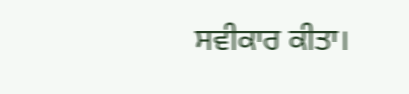ਸਵੀਕਾਰ ਕੀਤਾ।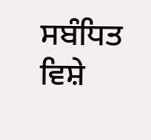ਸਬੰਧਿਤ ਵਿਸ਼ੇ